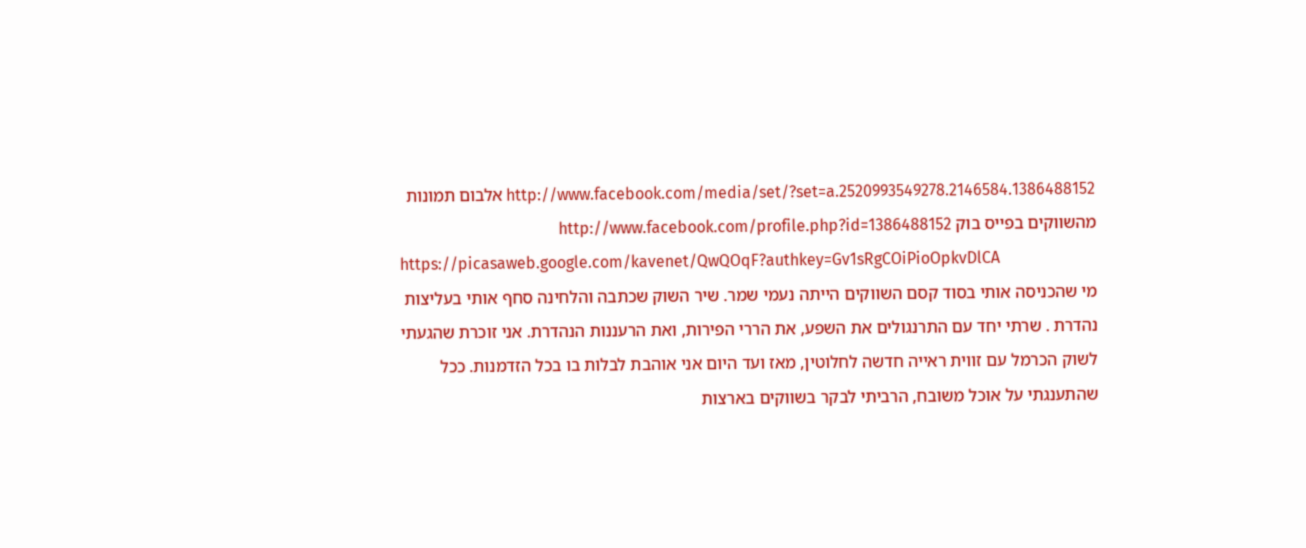http://www.facebook.com/media/set/?set=a.2520993549278.2146584.1386488152 אלבום תמונות מהשווקים בפייס בוק http://www.facebook.com/profile.php?id=1386488152
https://picasaweb.google.com/kavenet/QwQOqF?authkey=Gv1sRgCOiPioOpkvDlCA
מי שהכניסה אותי בסוד קסם השווקים הייתה נעמי שמר. שיר השוק שכתבה והלחינה סחף אותי בעליצות נהדרת . שרתי יחד עם התרנגולים את השפע, את הררי הפירות, ואת הרעננות הנהדרת. אני זוכרת שהגעתי לשוק הכרמל עם זווית ראייה חדשה לחלוטין, מאז ועד היום אני אוהבת לבלות בו בכל הזדמנות. ככל שהתענגתי על אוכל משובח, הרביתי לבקר בשווקים בארצות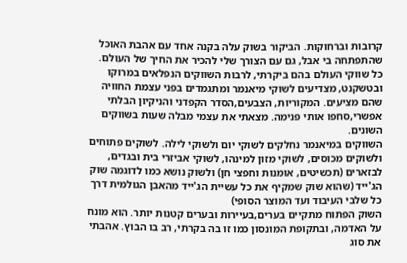קרובות וברחוקות. הביקור בשוק עלה בקנה אחד עם אהבת האוכל שהתפתחה בי אבל, גם עם הצורך שלי להכיר את החיך של העולם.
כל שווקי העולם בהם ביקרתי, לרבות השווקים הנפלאים במרוקו ובטשקנט, מצדיעים לשוקי מיאנמר ומתגמדים בפני עצמת החוויה שהם מציעים. המקוריות, הצבעים,הסדר הקפדני והניקיון הבלתי אפשרי,סחפו אותי פנימה. מצאתי את עצמי מבלה שעות בשווקים השונים.
השווקים במיאנמר נחלקים לשוקי יום ולשוקי לילה. לשוקים פתוחים ולשוקים מכוסים, לשוקי מזון למינהו, לשוקי אביזרי בית ובגדים, לבזארים (תכשיטים, אומנות וחפצי חן) ולשוק נושא כמו לדוגמה שוק הג'ייד (שהוא שוק שמקיף את כל עשיית הג'ייד מהאבן הגולמית דרך כל שלבי העיבוד ועד המוצר הסופי)
השוק הפתוח מתקיים בערים,בעיירות ובערים קטנות יותר. הוא מונח על האדמה, ובתקופת המונסון כמו זו בה בקרתי, רב בו הבוץ. אהבתי את סוג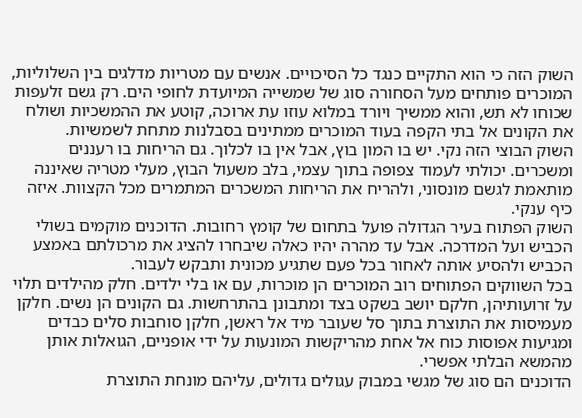השוק הזה כי הוא התקיים כנגד כל הסיכויים. אנשים עם מטריות מדלגים בין השלוליות, המוכרים פותחים מעל הסחורה סוג של שמשייה המיועדת לחופי הים. רק גשם זלעפות שכוחו לא תש, והוא ממשיך ויורד במלוא עוזו עת ארוכה, קוטע את ההמשכיות ושולח את הקונים אל בתי הקפה בעוד המוכרים ממתינים בסבלנות מתחת לשמשיות.
השוק הבוצי הזה נקי. יש בו המון בוץ, אבל אין בו לכלוך. גם הריחות בו רעננים ומשכרים. יכולתי לעמוד צפופה בתוך עצמי, בלב משעול הבוץ, מעלי מטריה שאיננה מותאמת לגשם מונסוני, ולהריח את הריחות המשכרים המתמרים מכל הקצוות. איזה כיף ענקי.
השוק הפתוח בעיר הגדולה פועל בתחום של קומץ רחובות. הדוכנים מוקמים בשולי הכביש ועל המדרכה. אבל עד מהרה יהיו כאלה שיבחרו להציג את מרכולתם באמצע הכביש ולהסיע אותה לאחור בכל פעם שתגיע מכונית ותבקש לעבור.
בכל השווקים הפתוחים רוב המוכרים הן מוכרות, עם או בלי ילדים. חלק מהילדים תלוי על זרועותיהן, חלקם יושב בשקט בצד ומתבונן בהתרחשות. גם הקונים הן נשים. חלקן מעמיסות את התוצרת בתוך סל שעובר מיד אל ראשן, חלקן סוחבות סלים כבדים ומגיעות אפוסות כוח אל אחת מהריקשות המונעות על ידי אופניים, הגואלות אותן מהמשא הבלתי אפשרי.
הדוכנים הם סוג של מגשי במבוק עגולים גדולים, עליהם מונחת התוצרת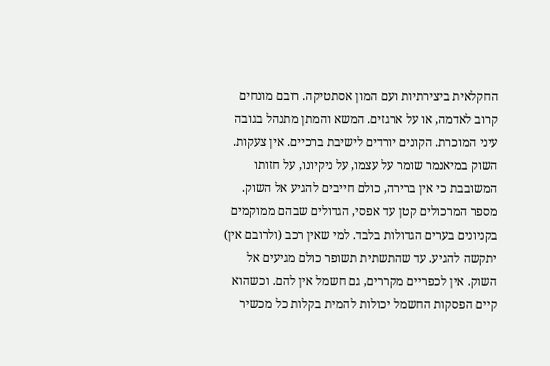החקלאית ביצירתיות ועם המון אסתטיקה. רובם מונחים קרוב לאדמה, או על ארגזים. המשא והמתן מתנהל בגובה עיני המוכרת. הקונים יורדים לישיבת ברכיים. אין צעקות.
השוק במיאנמר שומר על עצמו, על ניקיונו, על חזותו המשובבת כי אין ברירה, כולם חייבים להגיע אל השוק. מספר המרכולים קטן עד אפסי, הגדולים שבהם ממוקמים בקניונים בערים הגדולות בלבד. למי שאין רכב (ולרובם אין) יתקשה להגיע. עד שהתשתית תשופר כולם מגיעים אל השוק. אין לכפריים מקררים, גם חשמל אין להם. וכשהוא קיים הפסקות החשמל יכולות להמית בקלות כל מכשיר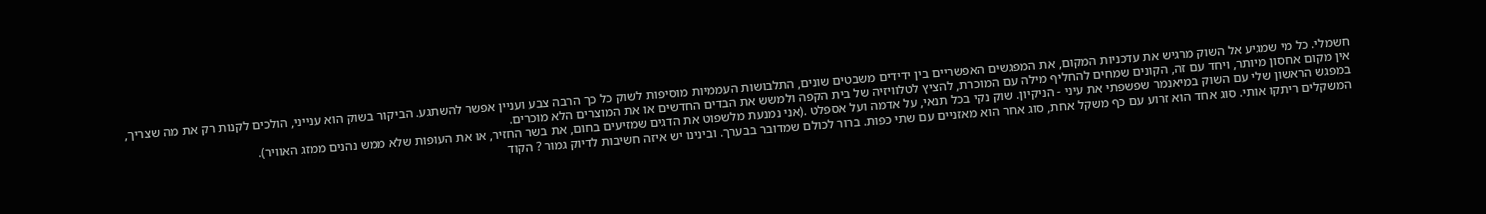חשמלי. כל מי שמגיע אל השוק מרגיש את עדכניות המקום, את המפגשים האפשריים בין ידידים משבטים שונים, התלבושות העממיות מוסיפות לשוק כל כך הרבה צבע ועניין אפשר להשתגע. הביקור בשוק הוא ענייני, הולכים לקנות רק את מה שצריך, אין מקום אחסון מיותר, ויחד עם זה, הקונים שמחים להחליף מילה עם המוכרת, להציץ לטלוויזיה של בית הקפה ולמשש את הבדים החדשים או את המוצרים הלא מוכרים.
במפגש הראשון שלי עם השוק במיאנמר שפשפתי את עיני - הניקיון. שוק נקי בכל תנאי, על אדמה ועל אספלט .(אני נמנעת מלשפוט את הדגים שמזיעים בחום, את בשר החזיר, או את העופות שלא ממש נהנים ממזג האוויר).
המשקלים ריתקו אותי. סוג אחד הוא זרוע עם כף משקל אחת, סוג אחר הוא מאזניים עם שתי כפות. ברור לכולם שמדובר בבערך. ובינינו יש איזה חשיבות לדיוק גמור ? הקוד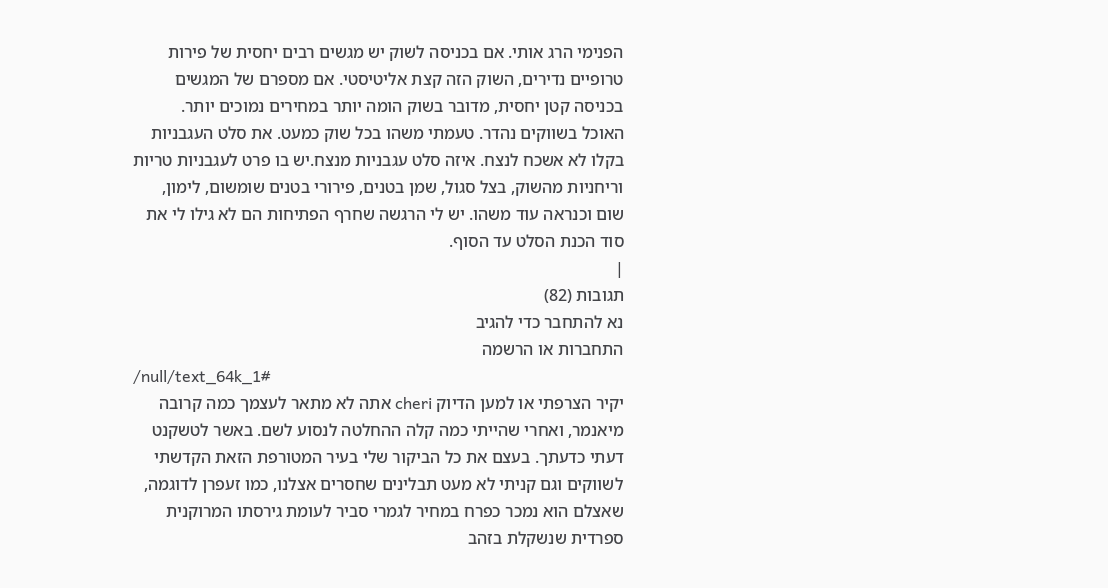הפנימי הרג אותי. אם בכניסה לשוק יש מגשים רבים יחסית של פירות טרופיים נדירים, השוק הזה קצת אליטיסטי. אם מספרם של המגשים בכניסה קטן יחסית, מדובר בשוק הומה יותר במחירים נמוכים יותר.
האוכל בשווקים נהדר. טעמתי משהו בכל שוק כמעט. את סלט העגבניות בקלו לא אשכח לנצח. איזה סלט עגבניות מנצח.יש בו פרט לעגבניות טריות וריחניות מהשוק, בצל סגול, שמן בטנים, פירורי בטנים שומשום, לימון, שום וכנראה עוד משהו. יש לי הרגשה שחרף הפתיחות הם לא גילו לי את סוד הכנת הסלט עד הסוף.
|
תגובות (82)
נא להתחבר כדי להגיב
התחברות או הרשמה
/null/text_64k_1#
יקיר הצרפתי או למען הדיוק cheri אתה לא מתאר לעצמך כמה קרובה מיאנמר, ואחרי שהייתי כמה קלה ההחלטה לנסוע לשם. באשר לטשקנט דעתי כדעתך. בעצם את כל הביקור שלי בעיר המטורפת הזאת הקדשתי לשווקים וגם קניתי לא מעט תבלינים שחסרים אצלנו, כמו זעפרן לדוגמה, שאצלם הוא נמכר כפרח במחיר לגמרי סביר לעומת גירסתו המרוקנית ספרדית שנשקלת בזהב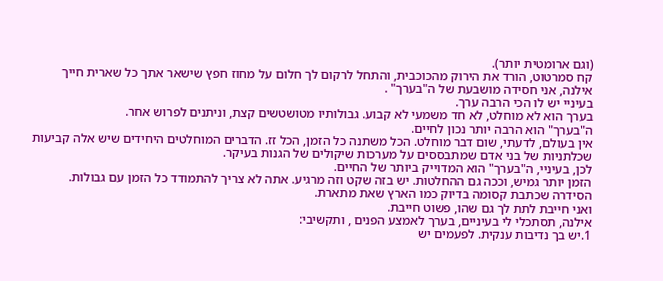(וגם ארומטית יותר).
קח סמרטוט, הורד את הירוק מהכוכבית, והתחל לרקום לך חלום על מחוז חפץ שישאר אתך כל שארית חייך
אילנה, אני חסידה מושבעת של ה"בערך" .
בעיניי יש לו הכי הרבה ערך.
בערך הוא לא מוחלט, לא חד משמעי לא קבוע. גבולותיו מטושטשים קצת, וניתנים לפרוש אחר.
ה"בערך" הוא הרבה יותר נכון לחיים.
אין בעולם, לדעתי, שום דבר מוחלט. הכל משתנה כל הזמן, הכל זז. הדברים המוחלטים היחידים שיש אלה קביעות שכלתניות של בני אדם שמתבססים על מערכות שיקולים של הגנות בעיקר.
לכן, בעיניי, ה"בערך" הוא המדוייק ביותר של החיים.
הזמן יותר גמיש, וככה גם ההחלטות. יש בזה שקט וזה מרגיע. אתה לא צריך להתמודד כל הזמן עם גבולות.
הסידרה שכתבת קסומה בדיוק כמו הארץ שאת מתארת.
ואני חייבת לתת לך גם שהו, פשוט חייבת.
אילנה, תסתכלי לי בעיניים, בערך לאמצע הפנים , ותקשיבי:
1.יש בך נדיבות ענקית. לפעמים יש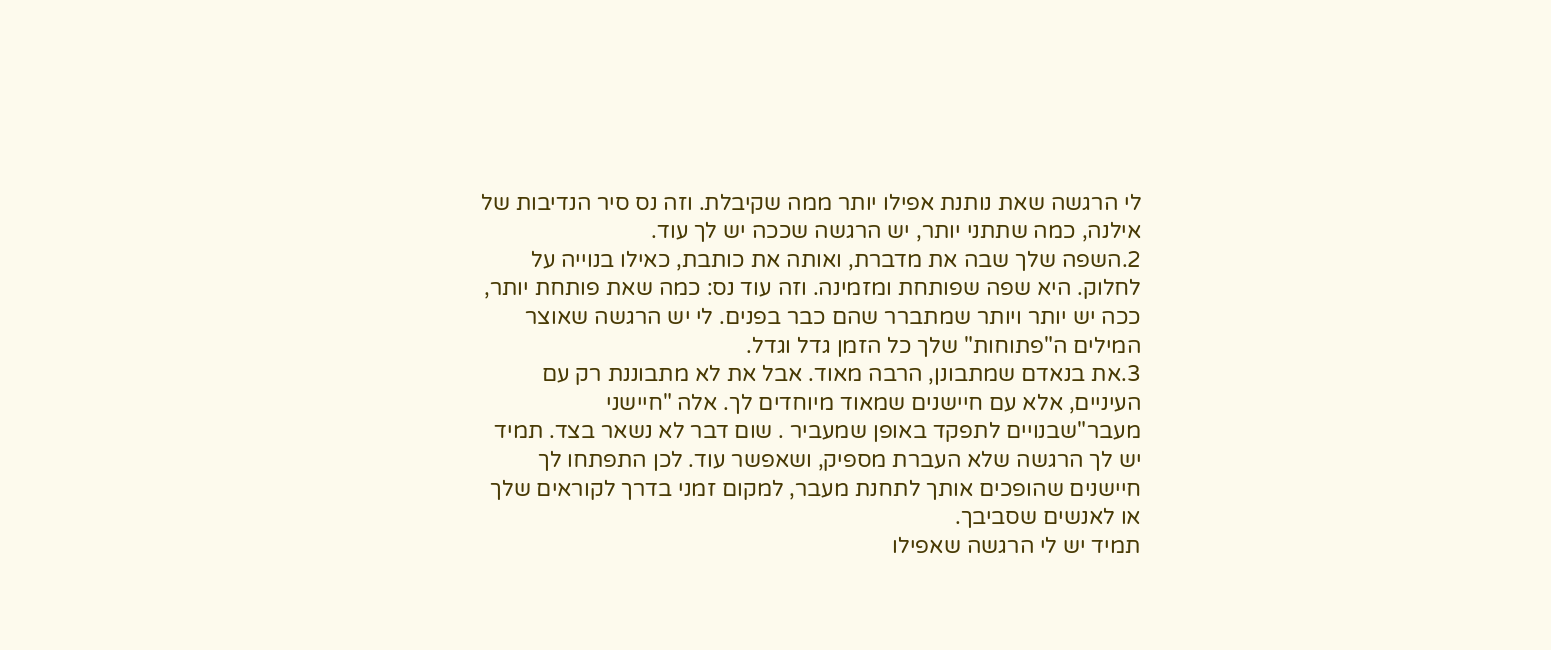לי הרגשה שאת נותנת אפילו יותר ממה שקיבלת. וזה נס סיר הנדיבות של אילנה, כמה שתתני יותר, יש הרגשה שככה יש לך עוד.
2.השפה שלך שבה את מדברת, ואותה את כותבת, כאילו בנוייה על לחלוק. היא שפה שפותחת ומזמינה. וזה עוד נס: כמה שאת פותחת יותר, ככה יש יותר ויותר שמתברר שהם כבר בפנים. לי יש הרגשה שאוצר המילים ה"פתוחות" שלך כל הזמן גדל וגדל.
3.את בנאדם שמתבונן, הרבה מאוד. אבל את לא מתבוננת רק עם העיניים, אלא עם חיישנים שמאוד מיוחדים לך. אלה "חיישני מעבר"שבנויים לתפקד באופן שמעביר . שום דבר לא נשאר בצד. תמיד יש לך הרגשה שלא העברת מספיק, ושאפשר עוד. לכן התפתחו לך חיישנים שהופכים אותך לתחנת מעבר, למקום זמני בדרך לקוראים שלך או לאנשים שסביבך.
תמיד יש לי הרגשה שאפילו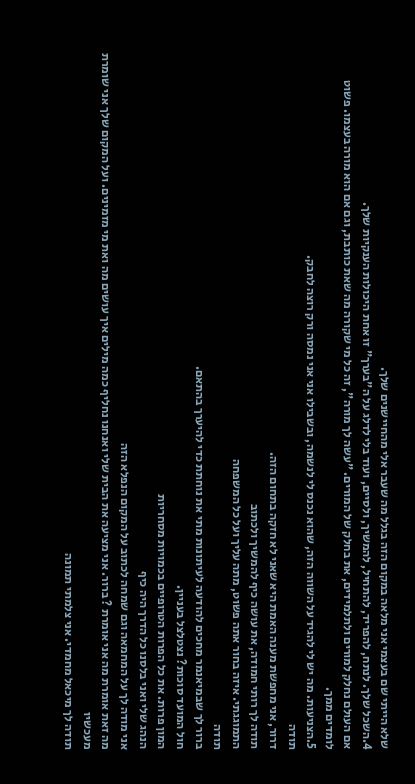שלא הייתי שם בעצמי אני מלאה במקום הזה בגלל מה שעבר אלי מהחיישנים שלך.
4.השכל שלך. לנתח, להפריד, להתחיל, להמשיך, ולסיים, ועוד בלי לדלג על ה"בערך" זו אחת היכולות הענקיות שלך.
אם העולם נחלק למורים ולתלמידים, את בחלק של המורים. "עשה לך מורה", זה כל מי שקורה מה שאת כותבת, וגם אם הוא מורה בעצמו. פשוט לומדים ממך.
5.הצניעות. מה יש לי להגיד על השווה הזה, שהוא נכנס לי לנשמה, ובשבילו אני אני נמסה ורק רוצה לחבק.
תודה
דרור, אני מחפשת מענה האמת היא שאני לא חזקה בתחום הזה.
תודה לך רותי חמודה, את עושה כיף להמשיך ולכתוב
התמוגגתי. איזה בחור אתה פשוט, מתה עליך ועל כל המשפחה
תודה
ברור לך שבמיאנמר מחכים להודעה לעיתונות מתי את נוחתת כדי להיערך בהתאם.
חול המועד סוכות? נצטלצל בעניין.
המון פרות. את כל הפרות הטרופיים בכמויות מסחריות
הנהג שלי ואני בלסנו כל הדרך היה כיף
אני מודה לך על המחמאה וגם שמחה לכתוב על המקום הנפלא הזה
מה זאת אומרת מה אני אומרת ? ברור. אני מציעה את הבית שלי ואנחנו נחליף כמה מילים איך עושים מה ואת מי מזמינים. ועל המקום שלך אני שומרת מעכשיו
תודה לך מיכאל מחמדי. אני צלמתי תמונה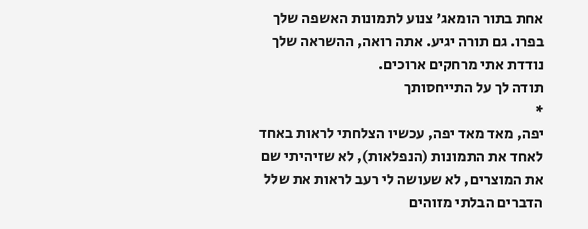אחת בתור הומאג' צנוע לתמונות האשפה שלך בפרו. גם תורה יגיע. אתה רואה, ההשראה שלך נודדת אתי מרחקים ארוכים.
תודה לך על התייחסותך
*
יפה, מאד מאד יפה, עכשיו הצלחתי לראות באחד לאחד את התמונות (הנפלאות), לא שזיהיתי שם את המוצרים, לא שעושה לי רעב לראות את שלל הדברים הבלתי מזוהים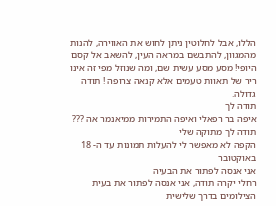הללו, אבל לחלוטין ניתן לחוש את האווירה, להנות מהמגוון, להתבשם במראה העין, להשאב אל קסם היופי! מסע מסע עשית שם, ומה שנוזל מפי זה אינו ריר של תאוות טעמים אלא קנאה צרופה ! תודה גדולה.
תודה לך
איפה בר רפאלי ואיפה התמירות ממיאנמר אה ???
תודה לך מתוקה שלי
הקפה לא מאפשר לי להעלות תמונות עד ה- 18 באוקטובר
אני אנסה לפתור את הבעיה
רחלי יקרה תודה, אני אנסה לפתור את בעית הצילומים בדרך שלישית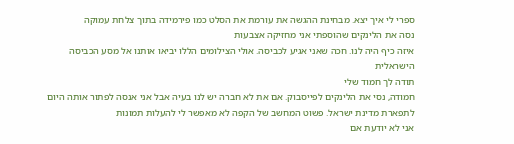ספרי לי איך יצא. מבחינת ההגשה את עורמת את הסלט כמו פירמידה בתוך צלחת עמוקה
נסה את הלינקים שהוספתי אני מחזיקה אצבעות
איזה כיף היה לנו. חכה שאני אגיע לכביסה. אולי הצילומים הללו יביאו אותנו אל מסע הכביסה הישראלית
תודה לך חמוד שלי
חמודה, נסי את הלינקים לפייסבוק. אם את לא חברה יש לנו בעיה אבל אני אנסה לפתור אותה היום
לתפארת מדינת ישראל. פשוט המחשב של הקפה לא מאפשר לי להעלות תמונות
אני לא יודעת אם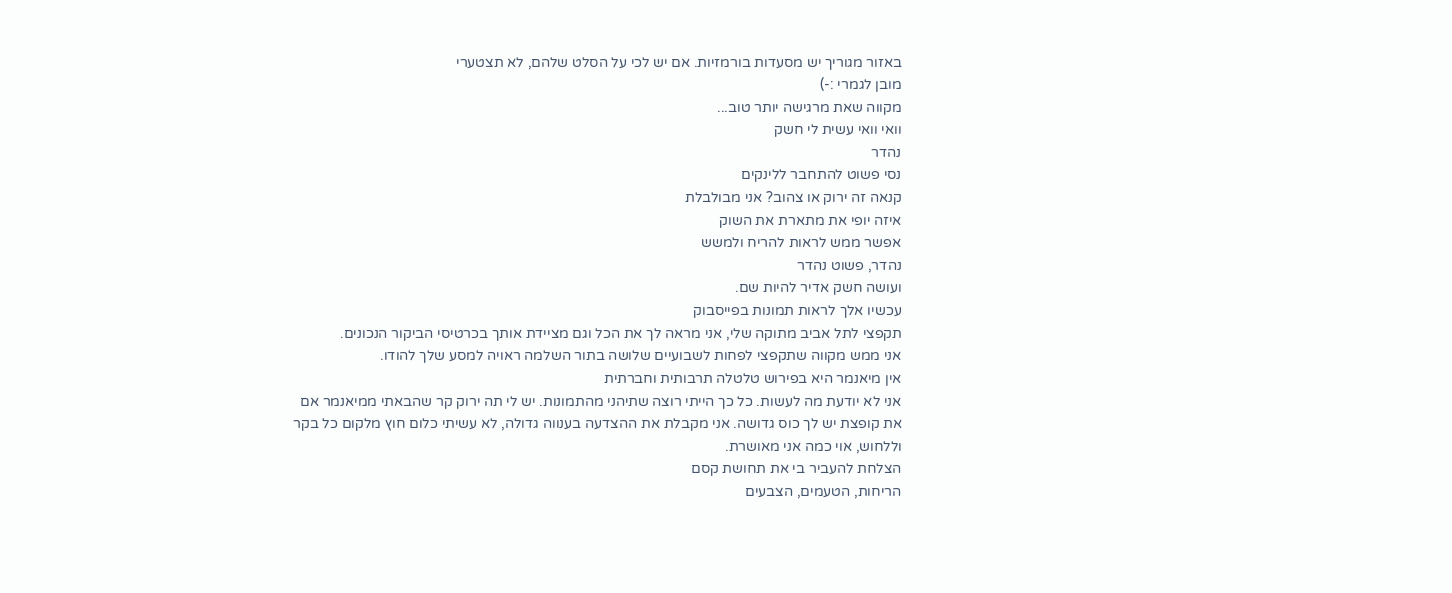באזור מגוריך יש מסעדות בורמזיות. אם יש לכי על הסלט שלהם, לא תצטערי
מובן לגמרי :-)
מקווה שאת מרגישה יותר טוב...
וואי וואי עשית לי חשק
נהדר
נסי פשוט להתחבר ללינקים
קנאה זה ירוק או צהוב? אני מבולבלת
איזה יופי את מתארת את השוק
אפשר ממש לראות להריח ולמשש
נהדר, פשוט נהדר
ועושה חשק אדיר להיות שם.
עכשיו אלך לראות תמונות בפייסבוק
תקפצי לתל אביב מתוקה שלי, אני מראה לך את הכל וגם מציידת אותך בכרטיסי הביקור הנכונים.
אני ממש מקווה שתקפצי לפחות לשבועיים שלושה בתור השלמה ראויה למסע שלך להודו.
אין מיאנמר היא בפירוש טלטלה תרבותית וחברתית
אני לא יודעת מה לעשות. כל כך הייתי רוצה שתיהני מהתמונות. יש לי תה ירוק קר שהבאתי ממיאנמר אם את קופצת יש לך כוס גדושה. אני מקבלת את ההצדעה בענווה גדולה, לא עשיתי כלום חוץ מלקום כל בקר וללחוש, אוי כמה אני מאושרת.
הצלחת להעביר בי את תחושת קסם
הריחות, הטעמים, הצבעים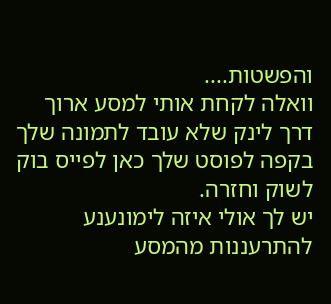והפשטות....
וואלה לקחת אותי למסע ארוך דרך לינק שלא עובד לתמונה שלך בקפה לפוסט שלך כאן לפייס בוק לשוק וחזרה.
יש לך אולי איזה לימונענע להתרעננות מהמסע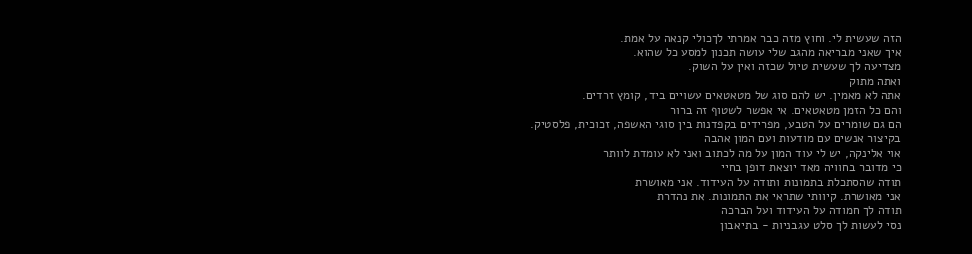הזה שעשית לי. וחוץ מזה כבר אמרתי לךכולי קנאה על אמת.
איך שאני מבריאה מהגב שלי עושה תכנון למסע כל שהוא.
מצדיעה לך שעשית טיול שכזה ואין על השוק.
ואתה מתוק
אתה לא מאמין. יש להם סוג של מטאטאים עשויים ביד, קומץ זרדים.
והם כל הזמן מטאטאים. אי אפשר לשטוף זה ברור
הם גם שומרים על הטבע, מפרידים בקפדנות בין סוגי האשפה, זכוכית, פלסטיק.
בקיצור אנשים עם מודעות ועם המון אהבה
אוי אלינקה, יש לי עוד המון על מה לכתוב ואני לא עומדת לוותר
כי מדובר בחוויה מאד יוצאת דופן בחיי
תודה שהסתכלת בתמונות ותודה על העידוד. אני מאושרת
אני מאושרת. קיוותי שתראי את התמונות. את נהדרת
תודה לך חמודה על העידוד ועל הברכה
נסי לעשות לך סלט עגבניות - בתיאבון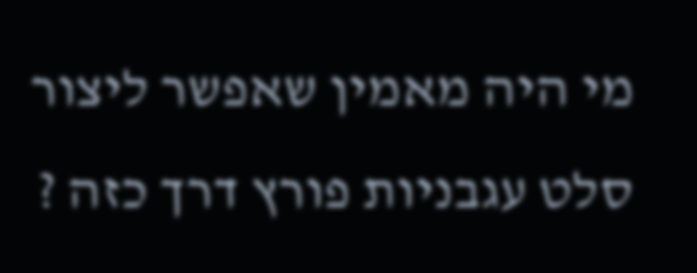מי היה מאמין שאפשר ליצור סלט עגבניות פורץ דרך כזה ?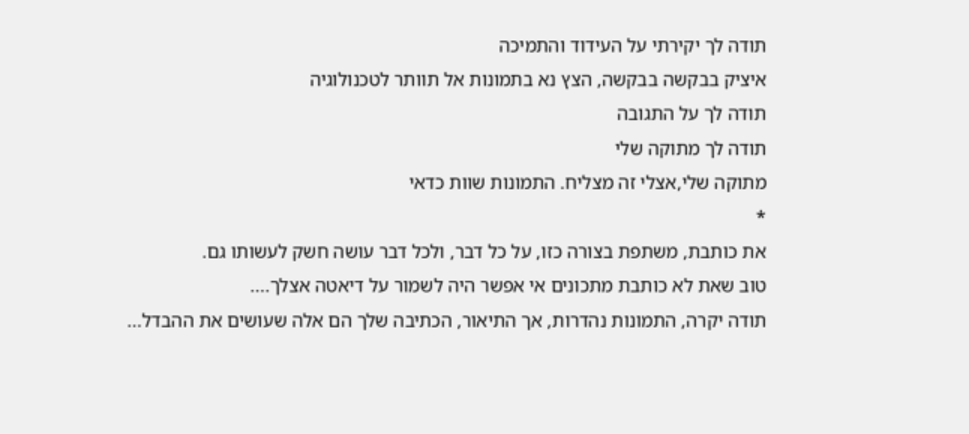תודה לך יקירתי על העידוד והתמיכה
איציק בבקשה בבקשה, הצץ נא בתמונות אל תוותר לטכנולוגיה
תודה לך על התגובה
תודה לך מתוקה שלי
מתוקה שלי,אצלי זה מצליח. התמונות שוות כדאי
*
את כותבת, משתפת בצורה כזו, על כל דבר, ולכל דבר עושה חשק לעשותו גם.
טוב שאת לא כותבת מתכונים אי אפשר היה לשמור על דיאטה אצלך....
תודה יקרה, התמונות נהדרות, אך התיאור, הכתיבה שלך הם אלה שעושים את ההבדל...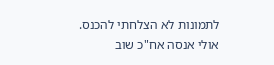לתמונות לא הצלחתי להכנס.
אולי אנסה אח"כ שוב